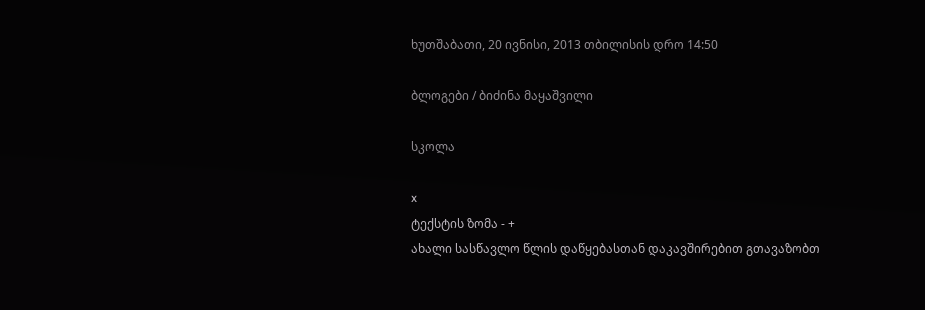ხუთშაბათი, 20 ივნისი, 2013 თბილისის დრო 14:50

ბლოგები / ბიძინა მაყაშვილი

სკოლა

x
ტექსტის ზომა - +
ახალი სასწავლო წლის დაწყებასთან დაკავშირებით გთავაზობთ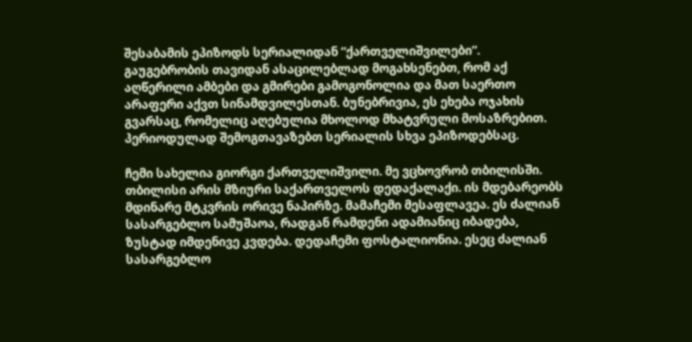შესაბამის ეპიზოდს სერიალიდან “ქართველიშვილები”. გაუგებრობის თავიდან ასაცილებლად მოგახსენებთ, რომ აქ აღწერილი ამბები და გმირები გამოგონოლია და მათ საერთო არაფერი აქვთ სინამდვილესთან. ბუნებრივია, ეს ეხება ოჯახის გვარსაც, რომელიც აღებულია მხოლოდ მხატვრული მოსაზრებით. პერიოდულად შემოგთავაზებთ სერიალის სხვა ეპიზოდებსაც.

ჩემი სახელია გიორგი ქართველიშვილი. მე ვცხოვრობ თბილისში. თბილისი არის მზიური საქართველოს დედაქალაქი. ის მდებარეობს მდინარე მტკვრის ორივე ნაპირზე. მამაჩემი მესაფლავეა. ეს ძალიან სასარგებლო სამუშაოა, რადგან რამდენი ადამიანიც იბადება, ზუსტად იმდენივე კვდება. დედაჩემი ფოსტალიონია. ესეც ძალიან სასარგებლო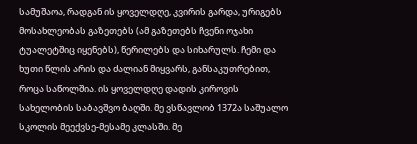სამუშაოა, რადგან ის ყოველდღე, კვირის გარდა, ურიგებს მოსახლეობას გაზეთებს (ამ გაზეთებს ჩვენი ოჯახი ტუალეტშიც იყენებს), წერილებს და სიხარულს. ჩემი და ხუთი წლის არის და ძალიან მიყვარს, განსაკუთრებით, როცა საწოლშია. ის ყოველდღე დადის კიროვის სახელობის საბავშვო ბაღში. მე ვსწავლობ 1372ა საშუალო სკოლის მეექვსე-მესამე კლასში. მე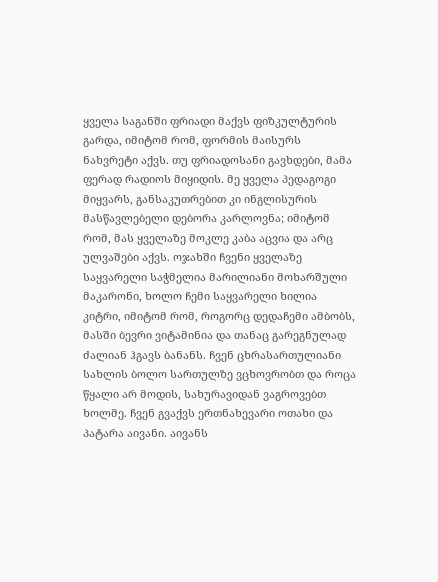ყველა საგანში ფრიადი მაქვს ფიზკულტურის გარდა, იმიტომ რომ, ფორმის მაისურს ნახვრეტი აქვს. თუ ფრიადოსანი გავხდები, მამა ფერად რადიოს მიყიდის. მე ყველა პედაგოგი მიყვარს, განსაკუთრებით კი ინგლისურის მასწავლებელი დებორა კარლოვნა; იმიტომ რომ, მას ყველაზე მოკლე კაბა აცვია და არც ულვაშები აქვს. ოჯახში ჩვენი ყველაზე საყვარელი საჭმელია მარილიანი მოხარშული მაკარონი, ხოლო ჩემი საყვარელი ხილია კიტრი, იმიტომ რომ, როგორც დედაჩემი ამბობს, მასში ბევრი ვიტამინია და თანაც გარეგნულად ძალიან ჰგავს ბანანს. ჩვენ ცხრასართულიანი სახლის ბოლო სართულზე ვცხოვრობთ და როცა წყალი არ მოდის, სახურავიდან ვაგროვებთ ხოლმე. ჩვენ გვაქვს ერთნახევარი ოთახი და პატარა აივანი. აივანს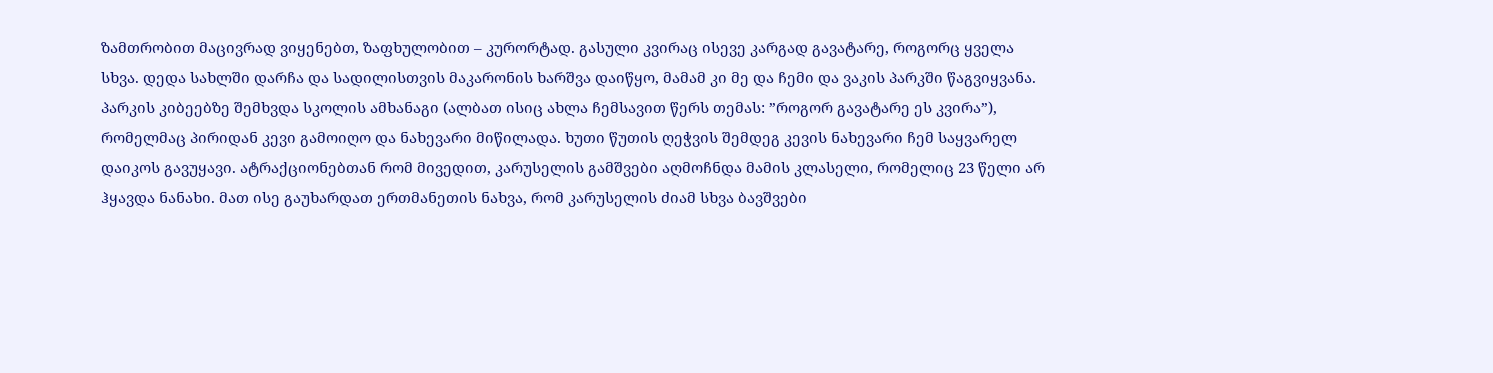ზამთრობით მაცივრად ვიყენებთ, ზაფხულობით – კურორტად. გასული კვირაც ისევე კარგად გავატარე, როგორც ყველა სხვა. დედა სახლში დარჩა და სადილისთვის მაკარონის ხარშვა დაიწყო, მამამ კი მე და ჩემი და ვაკის პარკში წაგვიყვანა. პარკის კიბეებზე შემხვდა სკოლის ამხანაგი (ალბათ ისიც ახლა ჩემსავით წერს თემას: ”როგორ გავატარე ეს კვირა”), რომელმაც პირიდან კევი გამოიღო და ნახევარი მიწილადა. ხუთი წუთის ღეჭვის შემდეგ კევის ნახევარი ჩემ საყვარელ დაიკოს გავუყავი. ატრაქციონებთან რომ მივედით, კარუსელის გამშვები აღმოჩნდა მამის კლასელი, რომელიც 23 წელი არ ჰყავდა ნანახი. მათ ისე გაუხარდათ ერთმანეთის ნახვა, რომ კარუსელის ძიამ სხვა ბავშვები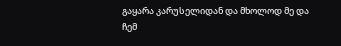გაყარა კარუსელიდან და მხოლოდ მე და ჩემ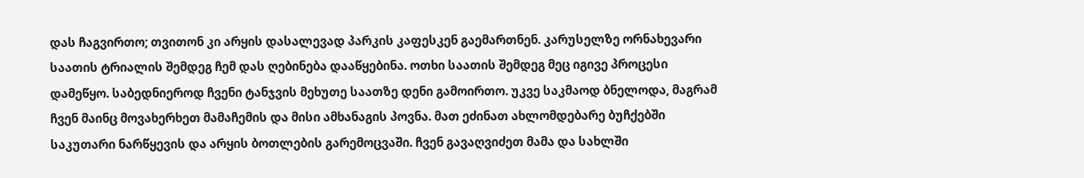დას ჩაგვირთო; თვითონ კი არყის დასალევად პარკის კაფესკენ გაემართნენ. კარუსელზე ორნახევარი საათის ტრიალის შემდეგ ჩემ დას ღებინება დააწყებინა. ოთხი საათის შემდეგ მეც იგივე პროცესი დამეწყო. საბედნიეროდ ჩვენი ტანჯვის მეხუთე საათზე დენი გამოირთო. უკვე საკმაოდ ბნელოდა, მაგრამ ჩვენ მაინც მოვახერხეთ მამაჩემის და მისი ამხანაგის პოვნა. მათ ეძინათ ახლომდებარე ბუჩქებში საკუთარი ნარწყევის და არყის ბოთლების გარემოცვაში. ჩვენ გავაღვიძეთ მამა და სახლში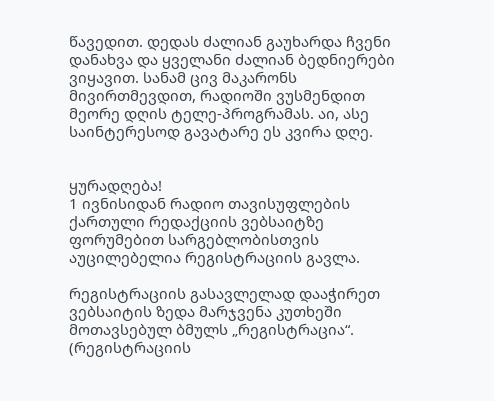წავედით. დედას ძალიან გაუხარდა ჩვენი დანახვა და ყველანი ძალიან ბედნიერები ვიყავით. სანამ ცივ მაკარონს მივირთმევდით, რადიოში ვუსმენდით მეორე დღის ტელე-პროგრამას. აი, ასე საინტერესოდ გავატარე ეს კვირა დღე.


ყურადღება!
1 ივნისიდან რადიო თავისუფლების ქართული რედაქციის ვებსაიტზე ფორუმებით სარგებლობისთვის აუცილებელია რეგისტრაციის გავლა.

რეგისტრაციის გასავლელად დააჭირეთ ვებსაიტის ზედა მარჯვენა კუთხეში მოთავსებულ ბმულს „რეგისტრაცია“. (რეგისტრაციის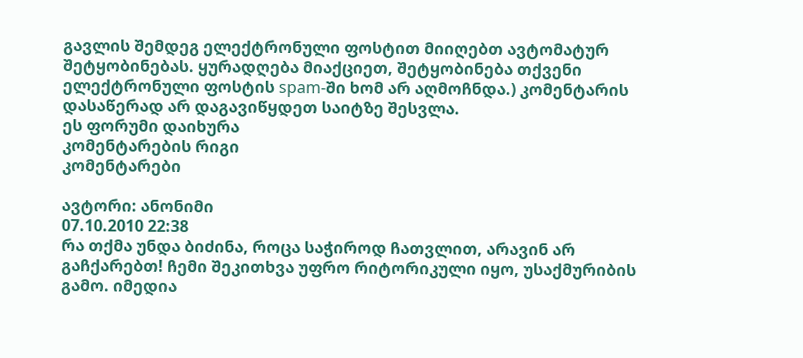გავლის შემდეგ ელექტრონული ფოსტით მიიღებთ ავტომატურ შეტყობინებას. ყურადღება მიაქციეთ, შეტყობინება თქვენი ელექტრონული ფოსტის spam-ში ხომ არ აღმოჩნდა.) კომენტარის დასაწერად არ დაგავიწყდეთ საიტზე შესვლა.
ეს ფორუმი დაიხურა
კომენტარების რიგი
კომენტარები

ავტორი: ანონიმი
07.10.2010 22:38
რა თქმა უნდა ბიძინა, როცა საჭიროდ ჩათვლით, არავინ არ გაჩქარებთ! ჩემი შეკითხვა უფრო რიტორიკული იყო, უსაქმურიბის გამო. იმედია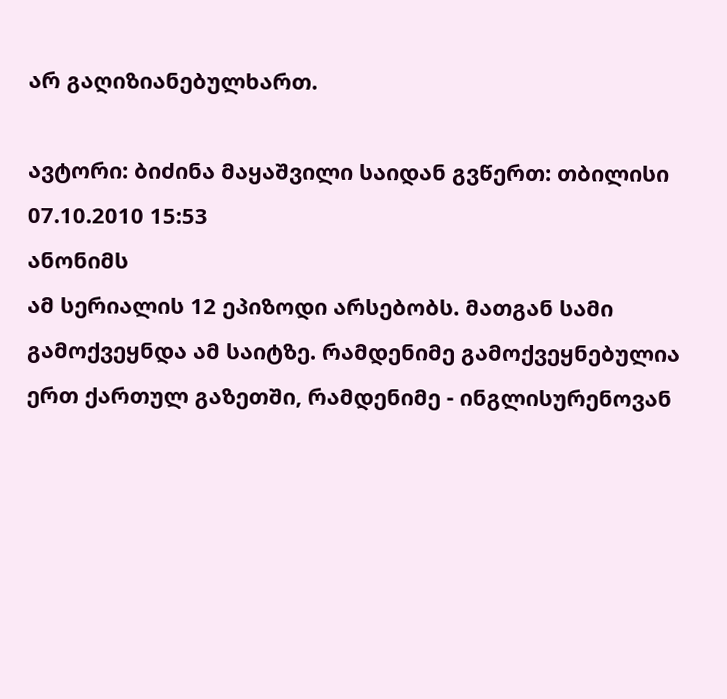არ გაღიზიანებულხართ.

ავტორი: ბიძინა მაყაშვილი საიდან გვწერთ: თბილისი
07.10.2010 15:53
ანონიმს
ამ სერიალის 12 ეპიზოდი არსებობს. მათგან სამი გამოქვეყნდა ამ საიტზე. რამდენიმე გამოქვეყნებულია ერთ ქართულ გაზეთში, რამდენიმე - ინგლისურენოვან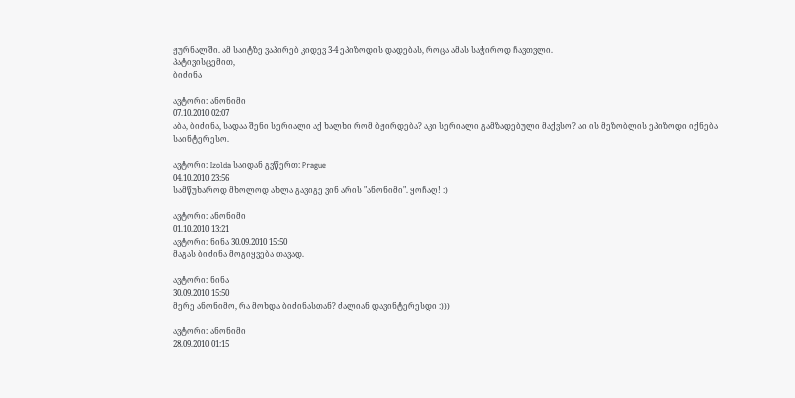ჟურნალში. ამ საიტზე ვაპირებ კიდევ 3-4 ეპიზოდის დადებას, როცა ამას საჭიროდ ჩავთვლი.
პატივისცემით,
ბიძინა

ავტორი: ანონიმი
07.10.2010 02:07
აბა, ბიძინა, სადაა შენი სერიალი აქ ხალხი რომ ბჟირდება? აკი სერიალი გამზადებული მაქვსო? აი ის მეზობლის ეპიზოდი იქნება საინტერესო.

ავტორი: Izolda საიდან გვწერთ: Prague
04.10.2010 23:56
სამწუხაროდ მხოლოდ ახლა გავიგე ვინ არის "ანონიმი". ყოჩაღ! :)

ავტორი: ანონიმი
01.10.2010 13:21
ავტორი: ნინა 30.09.2010 15:50
მაგას ბიძინა მოგიყვება თავად.

ავტორი: ნინა
30.09.2010 15:50
მერე ანონიმო, რა მოხდა ბიძინასთან? ძალიან დავინტერესდი :)))

ავტორი: ანონიმი
28.09.2010 01:15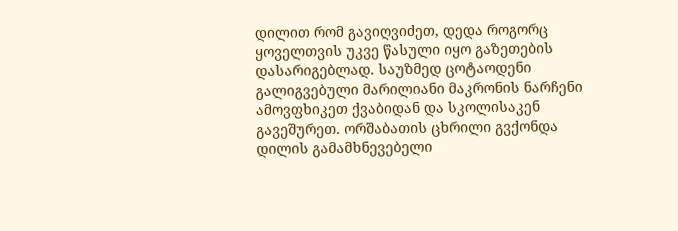დილით რომ გავიღვიძეთ, დედა როგორც ყოველთვის უკვე წასული იყო გაზეთების დასარიგებლად. საუზმედ ცოტაოდენი გალიგვებული მარილიანი მაკრონის ნარჩენი ამოვფხიკეთ ქვაბიდან და სკოლისაკენ გავეშურეთ. ორშაბათის ცხრილი გვქონდა დილის გამამხნევებელი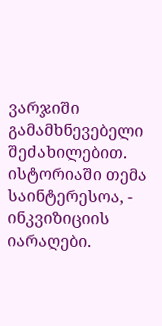ვარჯიში გამამხნევებელი შეძახილებით. ისტორიაში თემა საინტერესოა, - ინკვიზიციის იარაღები.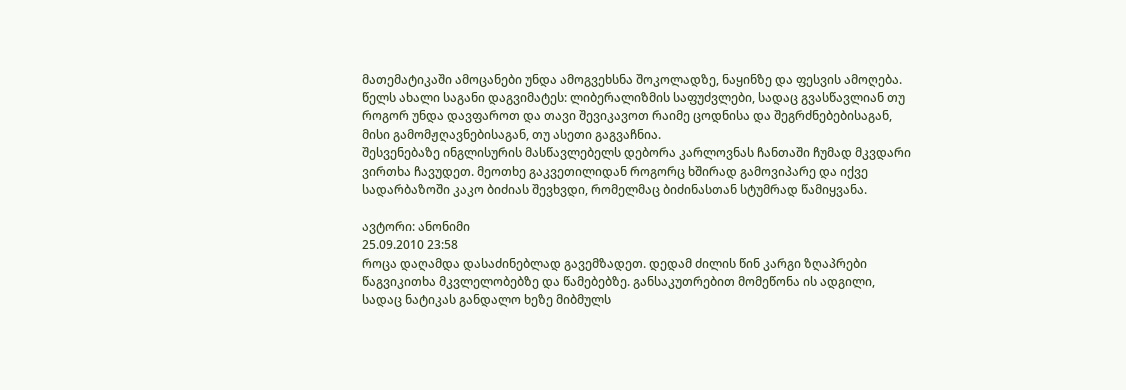მათემატიკაში ამოცანები უნდა ამოგვეხსნა შოკოლადზე, ნაყინზე და ფესვის ამოღება. წელს ახალი საგანი დაგვიმატეს: ლიბერალიზმის საფუძვლები, სადაც გვასწავლიან თუ როგორ უნდა დავფაროთ და თავი შევიკავოთ რაიმე ცოდნისა და შეგრძნებებისაგან, მისი გამომჟღავნებისაგან, თუ ასეთი გაგვაჩნია.
შესვენებაზე ინგლისურის მასწავლებელს დებორა კარლოვნას ჩანთაში ჩუმად მკვდარი ვირთხა ჩავუდეთ. მეოთხე გაკვეთილიდან როგორც ხშირად გამოვიპარე და იქვე სადარბაზოში კაკო ბიძიას შევხვდი, რომელმაც ბიძინასთან სტუმრად წამიყვანა.

ავტორი: ანონიმი
25.09.2010 23:58
როცა დაღამდა დასაძინებლად გავემზადეთ. დედამ ძილის წინ კარგი ზღაპრები წაგვიკითხა მკვლელობებზე და წამებებზე. განსაკუთრებით მომეწონა ის ადგილი, სადაც ნატიკას განდალო ხეზე მიბმულს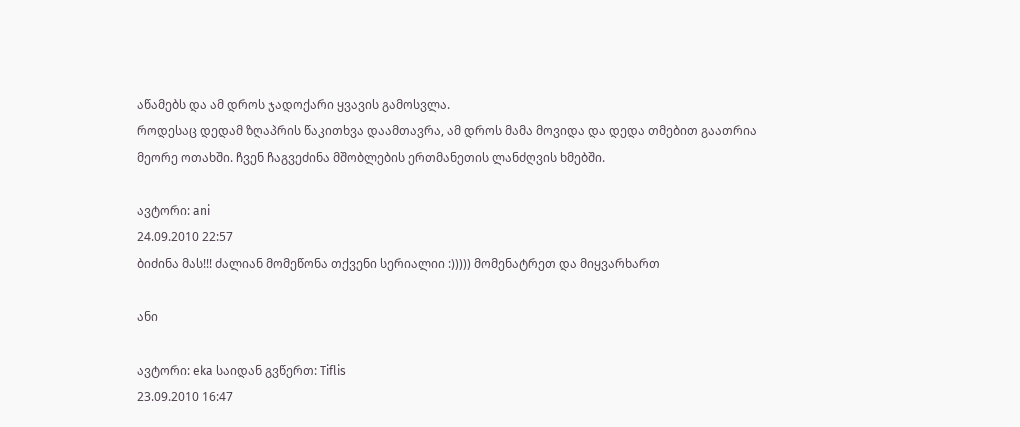აწამებს და ამ დროს ჯადოქარი ყვავის გამოსვლა.
როდესაც დედამ ზღაპრის წაკითხვა დაამთავრა, ამ დროს მამა მოვიდა და დედა თმებით გაათრია მეორე ოთახში. ჩვენ ჩაგვეძინა მშობლების ერთმანეთის ლანძღვის ხმებში.

ავტორი: ani
24.09.2010 22:57
ბიძინა მას!!! ძალიან მომეწონა თქვენი სერიალიი :))))) მომენატრეთ და მიყვარხართ

ანი

ავტორი: eka საიდან გვწერთ: Tiflis
23.09.2010 16:47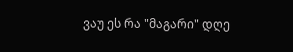ვაუ ეს რა "მაგარი" დღე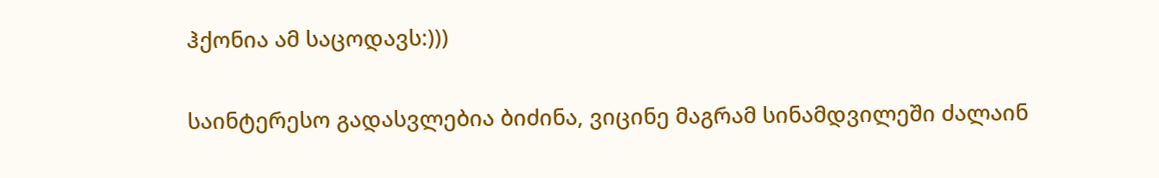ჰქონია ამ საცოდავს:)))

საინტერესო გადასვლებია ბიძინა, ვიცინე მაგრამ სინამდვილეში ძალაინ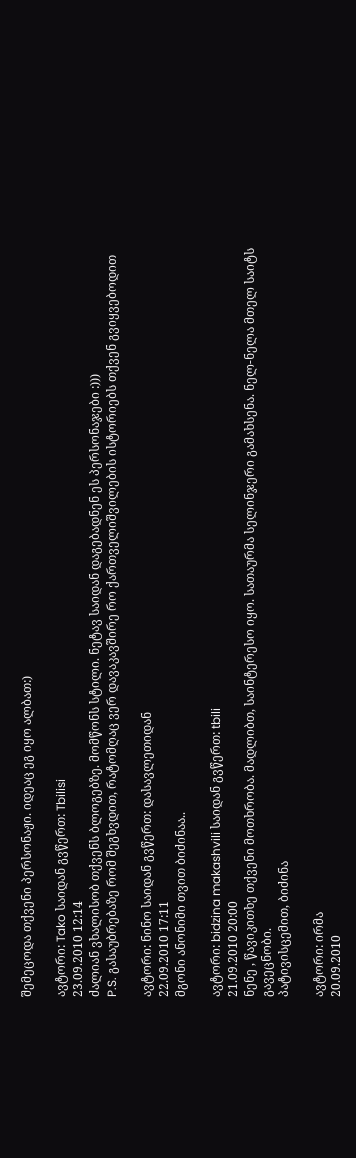შემეცოდა თქვენი პერსონაჟი. იდეაც ეგ იყო ალბათ:)

ავტორი: Tako საიდან გვწერთ: Tbilisi
23.09.2010 12:14
ძალიან ვხალისობ თქვენს ბლოგებზე. მომწონს სტილი. ნეტავ საიდან დაგებადნენ ეს პერსონაჯები :)))
P.S. გასაუბრებაზე რომ შეგხვდით, რატომღაც ვერ დავაკავშირე რო ქართველიშვილების ისტორიებს თქვენ გვიყვებოდით

ავტორი: ნინო საიდან გვწერთ: დასავლეთიდან
22.09.2010 17:11
მგონი ანონიმი თვით ბიძინაა..

ავტორი: bidzina makashvili საიდან გვწერთ: tbili
21.09.2010 20:00
ნენე , წავიკითხე თქვენი მოთხრობა. მადლიბთ, საინტერესო იყო. სათაურმა სელინჯერი გამახსენა. ნელ-ნელა მთელ საიტს გავეცნობი.
პატივისცემით, ბიძინა

ავტორი: ირმა
20.09.2010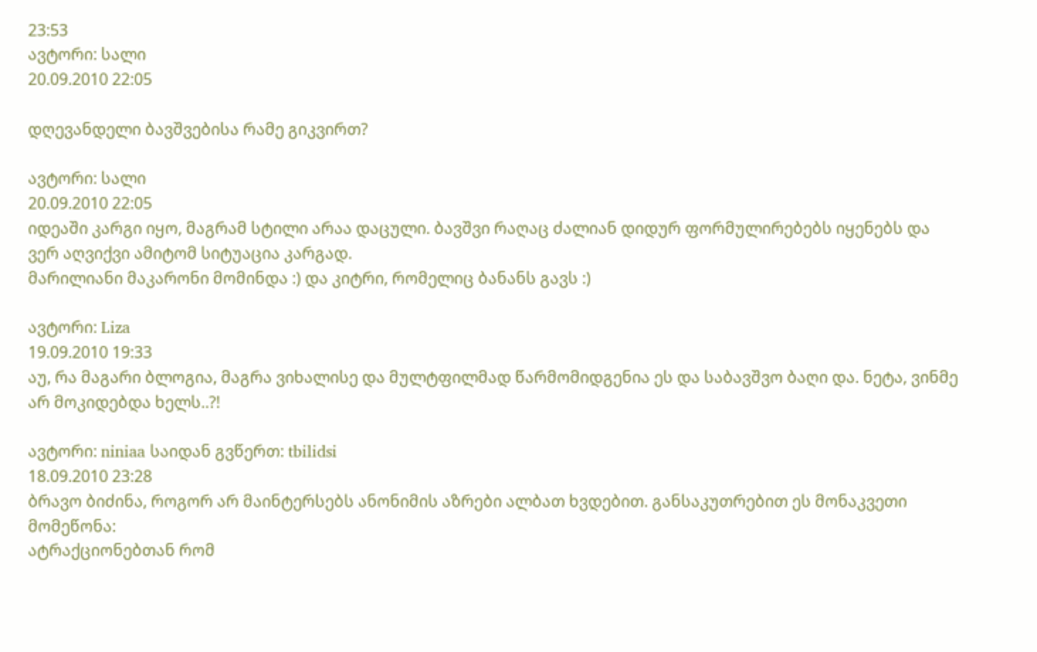23:53
ავტორი: სალი
20.09.2010 22:05

დღევანდელი ბავშვებისა რამე გიკვირთ?

ავტორი: სალი
20.09.2010 22:05
იდეაში კარგი იყო, მაგრამ სტილი არაა დაცული. ბავშვი რაღაც ძალიან დიდურ ფორმულირებებს იყენებს და ვერ აღვიქვი ამიტომ სიტუაცია კარგად.
მარილიანი მაკარონი მომინდა :) და კიტრი, რომელიც ბანანს გავს :)

ავტორი: Liza
19.09.2010 19:33
აუ, რა მაგარი ბლოგია, მაგრა ვიხალისე და მულტფილმად წარმომიდგენია ეს და საბავშვო ბაღი და. ნეტა, ვინმე არ მოკიდებდა ხელს..?!

ავტორი: niniaa საიდან გვწერთ: tbilidsi
18.09.2010 23:28
ბრავო ბიძინა, როგორ არ მაინტერსებს ანონიმის აზრები ალბათ ხვდებით. განსაკუთრებით ეს მონაკვეთი მომეწონა:
ატრაქციონებთან რომ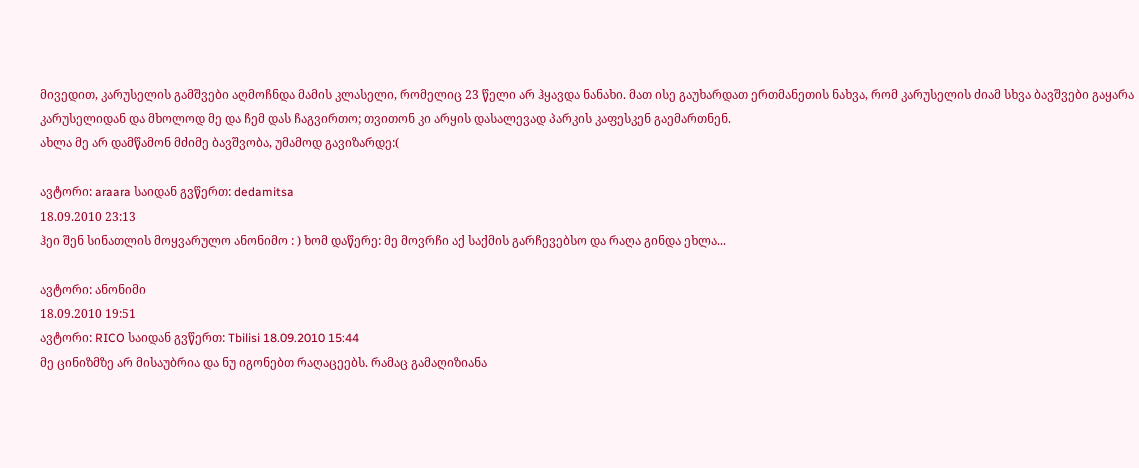მივედით, კარუსელის გამშვები აღმოჩნდა მამის კლასელი, რომელიც 23 წელი არ ჰყავდა ნანახი. მათ ისე გაუხარდათ ერთმანეთის ნახვა, რომ კარუსელის ძიამ სხვა ბავშვები გაყარა კარუსელიდან და მხოლოდ მე და ჩემ დას ჩაგვირთო; თვითონ კი არყის დასალევად პარკის კაფესკენ გაემართნენ.
ახლა მე არ დამწამონ მძიმე ბავშვობა, უმამოდ გავიზარდე:(

ავტორი: araara საიდან გვწერთ: dedamitsa
18.09.2010 23:13
ჰეი შენ სინათლის მოყვარულო ანონიმო : ) ხომ დაწერე: მე მოვრჩი აქ საქმის გარჩევებსო და რაღა გინდა ეხლა...

ავტორი: ანონიმი
18.09.2010 19:51
ავტორი: RICO საიდან გვწერთ: Tbilisi 18.09.2010 15:44
მე ცინიზმზე არ მისაუბრია და ნუ იგონებთ რაღაცეებს. რამაც გამაღიზიანა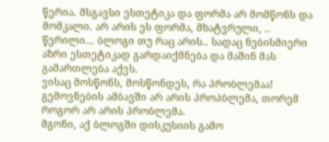წერია. მსგავსი ესთეტიკა და ფორმა არ მომწონს და მომკალი. არ არის ეს ფორმა, მხატვრული, .. წერილი... ბლოგი თუ რაც არის.. სადაც ნებისმიერი აზრი ესთეტიკად გარდაიქმნება და მაშინ მას გამართლება აქვს.
ვისაც მოსწონს, მოსწონდეს, რა პრობლემაა! გემოვნების ამბავში არ არის პროპბლემა, თორემ როგორ არ არის პრობლემა.
მგონი, აქ ბლოგში დისკუსიის გამო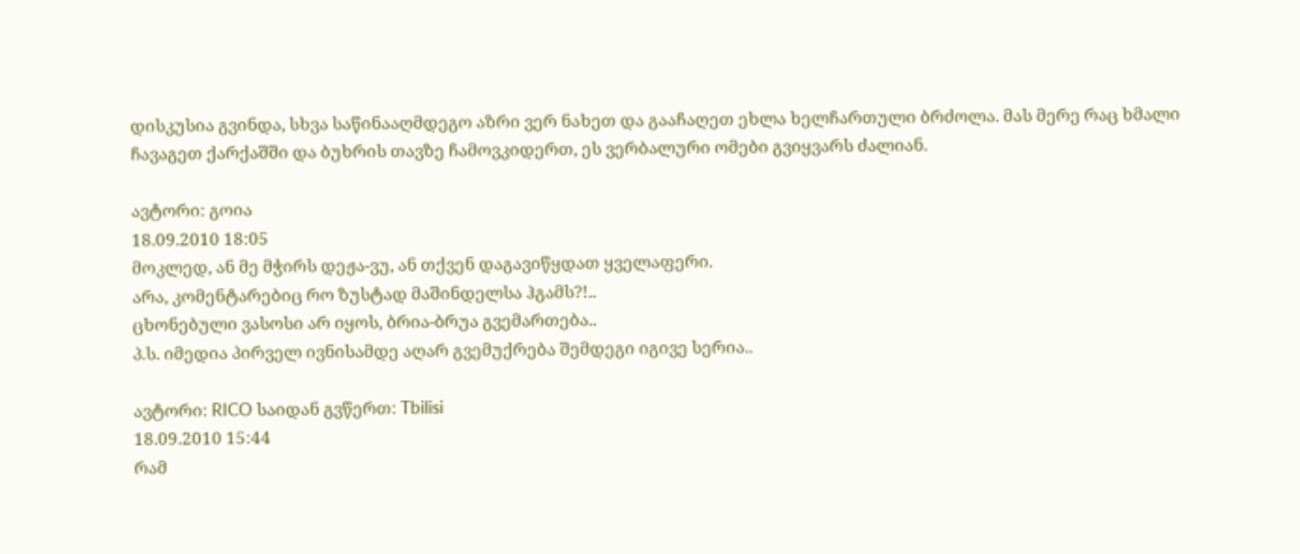დისკუსია გვინდა, სხვა საწინააღმდეგო აზრი ვერ ნახეთ და გააჩაღეთ ეხლა ხელჩართული ბრძოლა. მას მერე რაც ხმალი ჩავაგეთ ქარქაშში და ბუხრის თავზე ჩამოვკიდერთ, ეს ვერბალური ომები გვიყვარს ძალიან.

ავტორი: გოია
18.09.2010 18:05
მოკლედ, ან მე მჭირს დეჟა-ვუ, ან თქვენ დაგავიწყდათ ყველაფერი.
არა, კომენტარებიც რო ზუსტად მაშინდელსა ჰგამს?!..
ცხონებული ვასოსი არ იყოს, ბრია-ბრუა გვემართება..
პ.ს. იმედია პირველ ივნისამდე აღარ გვემუქრება შემდეგი იგივე სერია..

ავტორი: RICO საიდან გვწერთ: Tbilisi
18.09.2010 15:44
რამ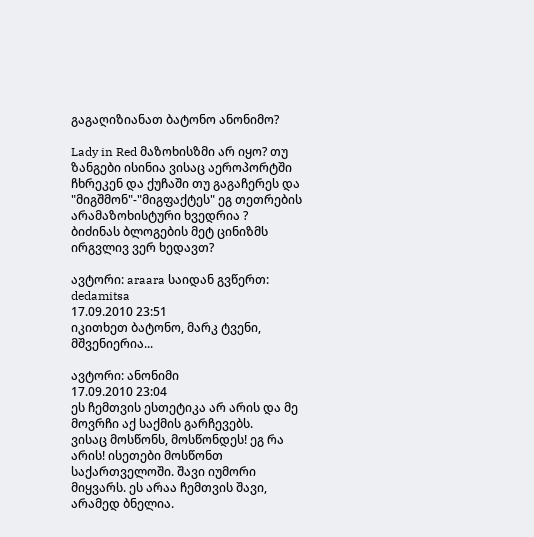გაგაღიზიანათ ბატონო ანონიმო?

Lady in Red მაზოხისზმი არ იყო? თუ ზანგები ისინია ვისაც აეროპორტში ჩხრეკენ და ქუჩაში თუ გაგაჩერეს და "მიგშმონ"-"მიგფაქტეს" ეგ თეთრების არამაზოხისტური ხვედრია ?
ბიძინას ბლოგების მეტ ცინიზმს ირგვლივ ვერ ხედავთ?

ავტორი: araara საიდან გვწერთ: dedamitsa
17.09.2010 23:51
იკითხეთ ბატონო, მარკ ტვენი, მშვენიერია...

ავტორი: ანონიმი
17.09.2010 23:04
ეს ჩემთვის ესთეტიკა არ არის და მე მოვრჩი აქ საქმის გარჩევებს.
ვისაც მოსწონს, მოსწონდეს! ეგ რა არის! ისეთები მოსწონთ საქართველოში. შავი იუმორი მიყვარს. ეს არაა ჩემთვის შავი, არამედ ბნელია.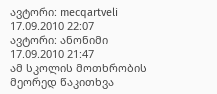ავტორი: mecqartveli
17.09.2010 22:07
ავტორი: ანონიმი
17.09.2010 21:47
ამ სკოლის მოთხრობის მეორედ წაკითხვა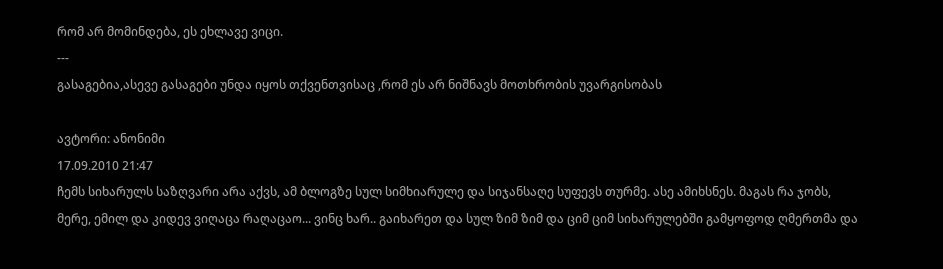რომ არ მომინდება, ეს ეხლავე ვიცი.
---
გასაგებია,ასევე გასაგები უნდა იყოს თქვენთვისაც ,რომ ეს არ ნიშნავს მოთხრობის უვარგისობას

ავტორი: ანონიმი
17.09.2010 21:47
ჩემს სიხარულს საზღვარი არა აქვს, ამ ბლოგზე სულ სიმხიარულე და სიჯანსაღე სუფევს თურმე. ასე ამიხსნეს. მაგას რა ჯობს, მერე, ემილ და კიდევ ვიღაცა რაღაცაო... ვინც ხარ.. გაიხარეთ და სულ ზიმ ზიმ და ციმ ციმ სიხარულებში გამყოფოდ ღმერთმა და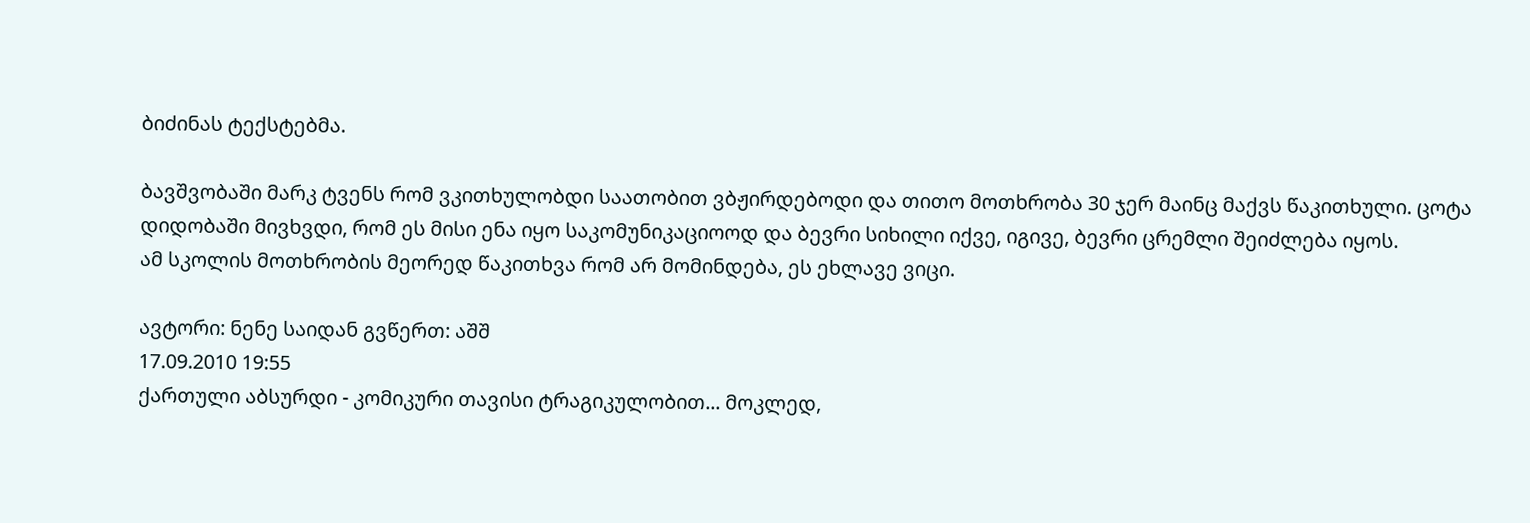ბიძინას ტექსტებმა.

ბავშვობაში მარკ ტვენს რომ ვკითხულობდი საათობით ვბჟირდებოდი და თითო მოთხრობა 30 ჯერ მაინც მაქვს წაკითხული. ცოტა დიდობაში მივხვდი, რომ ეს მისი ენა იყო საკომუნიკაციოოდ და ბევრი სიხილი იქვე, იგივე, ბევრი ცრემლი შეიძლება იყოს.
ამ სკოლის მოთხრობის მეორედ წაკითხვა რომ არ მომინდება, ეს ეხლავე ვიცი.

ავტორი: ნენე საიდან გვწერთ: აშშ
17.09.2010 19:55
ქართული აბსურდი - კომიკური თავისი ტრაგიკულობით... მოკლედ,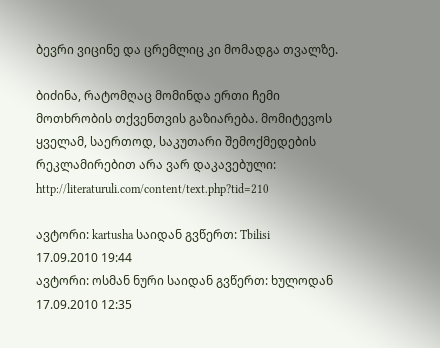ბევრი ვიცინე და ცრემლიც კი მომადგა თვალზე.

ბიძინა, რატომღაც მომინდა ერთი ჩემი მოთხრობის თქვენთვის გაზიარება. მომიტევოს ყველამ, საერთოდ, საკუთარი შემოქმედების რეკლამირებით არა ვარ დაკავებული:
http://literaturuli.com/content/text.php?tid=210

ავტორი: kartusha საიდან გვწერთ: Tbilisi
17.09.2010 19:44
ავტორი: ოსმან ნური საიდან გვწერთ: ხულოდან
17.09.2010 12:35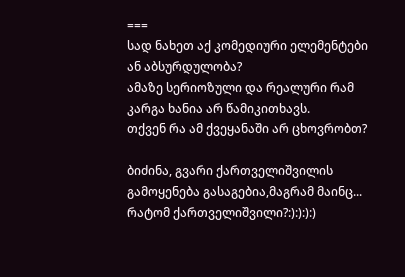===
სად ნახეთ აქ კომედიური ელემენტები ან აბსურდულობა?
ამაზე სერიოზული და რეალური რამ კარგა ხანია არ წამიკითხავს.
თქვენ რა ამ ქვეყანაში არ ცხოვრობთ?

ბიძინა, გვარი ქართველიშვილის გამოყენება გასაგებია,მაგრამ მაინც... რატომ ქართველიშვილი?:):):):)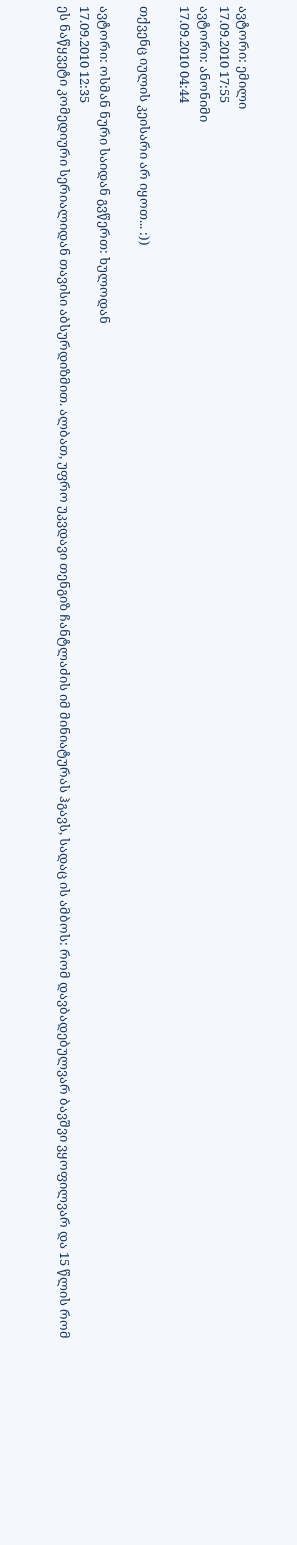ავტორი: ემილი
17.09.2010 17:55
ავტორი: ანონიმი
17.09.2010 04:44

თქვენც იულის კეისარი არ იყოთ... :))

ავტორი: ოსმან ნური საიდან გვწერთ: ხულოდან
17.09.2010 12:35
ეს ნაწყვეტი კომედიური სერიალიდან თავისი აბსურდიზმით. ალბათ, უფრო უკვდავი თენგიზ ჩანტლაძის იმ მინიატურას ჰგავს, სადაც ის ამბოს: რომ დავბადებულვარ ბავშვი ვყოფილვარ და 15 წლის რომ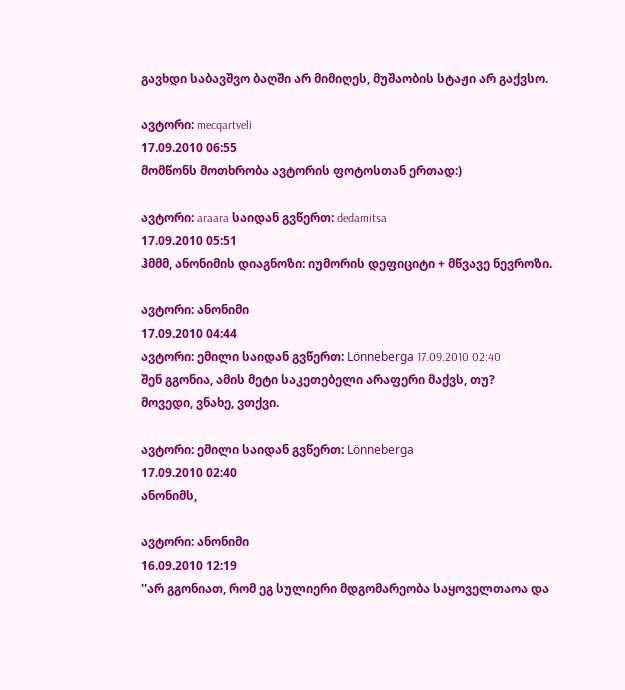გავხდი საბავშვო ბაღში არ მიმიღეს, მუშაობის სტაჟი არ გაქვსო.

ავტორი: mecqartveli
17.09.2010 06:55
მომწონს მოთხრობა ავტორის ფოტოსთან ერთად:)

ავტორი: araara საიდან გვწერთ: dedamitsa
17.09.2010 05:51
ჰმმმ, ანონიმის დიაგნოზი: იუმორის დეფიციტი + მწვავე ნევროზი.

ავტორი: ანონიმი
17.09.2010 04:44
ავტორი: ემილი საიდან გვწერთ: Lönneberga 17.09.2010 02:40
შენ გგონია, ამის მეტი საკეთებელი არაფერი მაქვს, თუ?
მოვედი, ვნახე, ვთქვი.

ავტორი: ემილი საიდან გვწერთ: Lönneberga
17.09.2010 02:40
ანონიმს,

ავტორი: ანონიმი
16.09.2010 12:19
''არ გგონიათ, რომ ეგ სულიერი მდგომარეობა საყოველთაოა და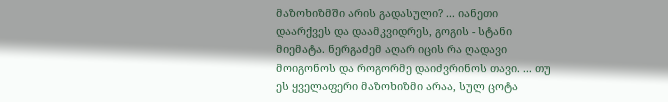მაზოხიზმში არის გადასული? ... იანეთი დაარქვეს და დაამკვიდრეს, გოგის - სტანი მიემატა. ნერგაძემ აღარ იცის რა ღადავი მოიგონოს და როგორმე დაიძვრინოს თავი. ... თუ ეს ყველაფერი მაზოხიზმი არაა, სულ ცოტა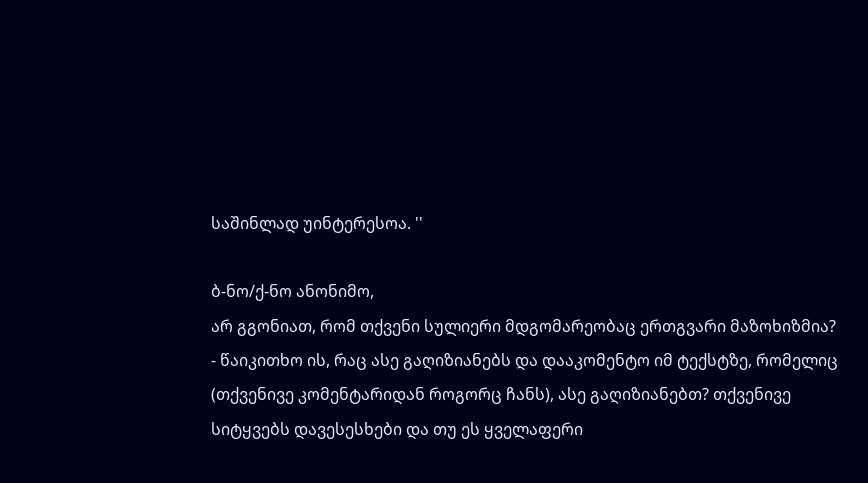საშინლად უინტერესოა. ''

ბ-ნო/ქ-ნო ანონიმო,
არ გგონიათ, რომ თქვენი სულიერი მდგომარეობაც ერთგვარი მაზოხიზმია? - წაიკითხო ის, რაც ასე გაღიზიანებს და დააკომენტო იმ ტექსტზე, რომელიც (თქვენივე კომენტარიდან როგორც ჩანს), ასე გაღიზიანებთ? თქვენივე სიტყვებს დავესესხები და თუ ეს ყველაფერი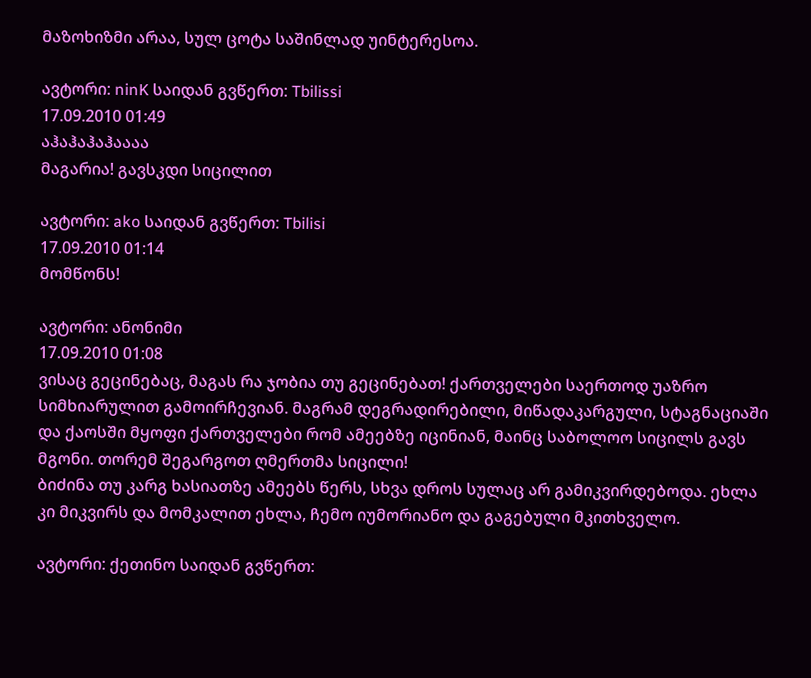მაზოხიზმი არაა, სულ ცოტა საშინლად უინტერესოა.

ავტორი: ninK საიდან გვწერთ: Tbilissi
17.09.2010 01:49
აჰაჰაჰაჰაააა
მაგარია! გავსკდი სიცილით

ავტორი: ako საიდან გვწერთ: Tbilisi
17.09.2010 01:14
მომწონს!

ავტორი: ანონიმი
17.09.2010 01:08
ვისაც გეცინებაც, მაგას რა ჯობია თუ გეცინებათ! ქართველები საერთოდ უაზრო სიმხიარულით გამოირჩევიან. მაგრამ დეგრადირებილი, მიწადაკარგული, სტაგნაციაში და ქაოსში მყოფი ქართველები რომ ამეებზე იცინიან, მაინც საბოლოო სიცილს გავს მგონი. თორემ შეგარგოთ ღმერთმა სიცილი!
ბიძინა თუ კარგ ხასიათზე ამეებს წერს, სხვა დროს სულაც არ გამიკვირდებოდა. ეხლა კი მიკვირს და მომკალით ეხლა, ჩემო იუმორიანო და გაგებული მკითხველო.

ავტორი: ქეთინო საიდან გვწერთ: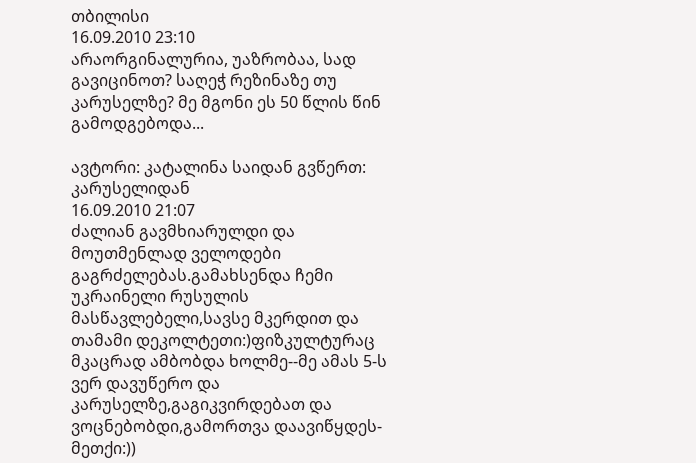თბილისი
16.09.2010 23:10
არაორგინალურია, უაზრობაა, სად გავიცინოთ? საღეჭ რეზინაზე თუ კარუსელზე? მე მგონი ეს 50 წლის წინ გამოდგებოდა...

ავტორი: კატალინა საიდან გვწერთ: კარუსელიდან
16.09.2010 21:07
ძალიან გავმხიარულდი და მოუთმენლად ველოდები გაგრძელებას.გამახსენდა ჩემი უკრაინელი რუსულის მასწავლებელი,სავსე მკერდით და თამამი დეკოლტეთი:)ფიზკულტურაც მკაცრად ამბობდა ხოლმე--მე ამას 5-ს ვერ დავუწერო და კარუსელზე,გაგიკვირდებათ და ვოცნებობდი,გამორთვა დაავიწყდეს-მეთქი:))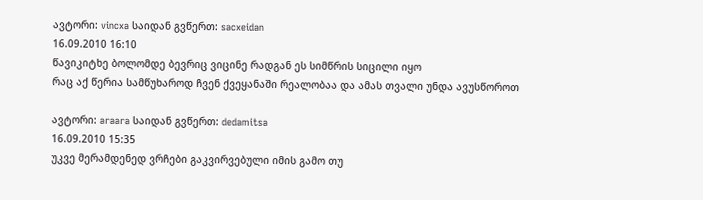ავტორი: vincxa საიდან გვწერთ: sacxeidan
16.09.2010 16:10
წავიკიტხე ბოლომდე ბევრიც ვიცინე რადგან ეს სიმწრის სიცილი იყო
რაც აქ წერია სამწუხაროდ ჩვენ ქვეყანაში რეალობაა და ამას თვალი უნდა ავუსწოროთ

ავტორი: araara საიდან გვწერთ: dedamitsa
16.09.2010 15:35
უკვე მერამდენედ ვრჩები გაკვირვებული იმის გამო თუ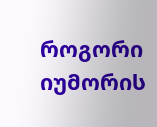როგორი იუმორის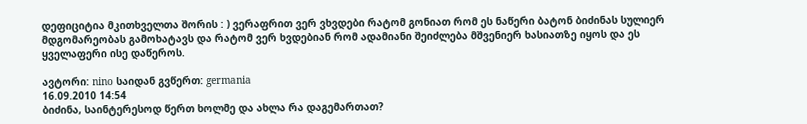დეფიციტია მკითხველთა შორის : ) ვერაფრით ვერ ვხვდები რატომ გონიათ რომ ეს ნაწერი ბატონ ბიძინას სულიერ მდგომარეობას გამოხატავს და რატომ ვერ ხვდებიან რომ ადამიანი შეიძლება მშვენიერ ხასიათზე იყოს და ეს ყველაფერი ისე დაწეროს.

ავტორი: nino საიდან გვწერთ: germania
16.09.2010 14:54
ბიძინა, საინტერესოდ წერთ ხოლმე და ახლა რა დაგემართათ?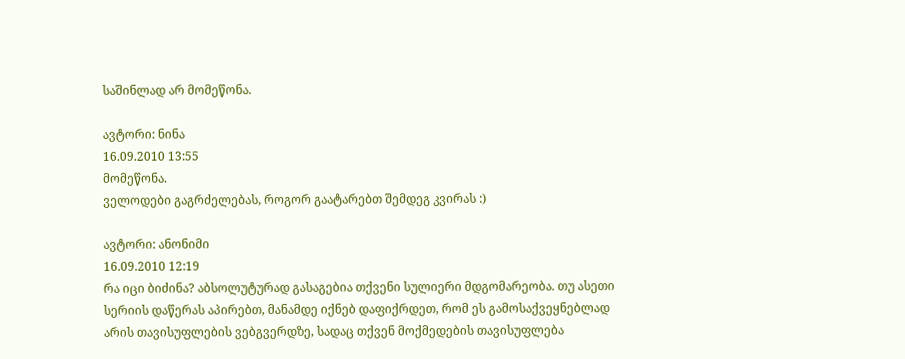საშინლად არ მომეწონა.

ავტორი: ნინა
16.09.2010 13:55
მომეწონა.
ველოდები გაგრძელებას, როგორ გაატარებთ შემდეგ კვირას :)

ავტორი: ანონიმი
16.09.2010 12:19
რა იცი ბიძინა? აბსოლუტურად გასაგებია თქვენი სულიერი მდგომარეობა. თუ ასეთი სერიის დაწერას აპირებთ, მანამდე იქნებ დაფიქრდეთ, რომ ეს გამოსაქვეყნებლად არის თავისუფლების ვებგვერდზე, სადაც თქვენ მოქმედების თავისუფლება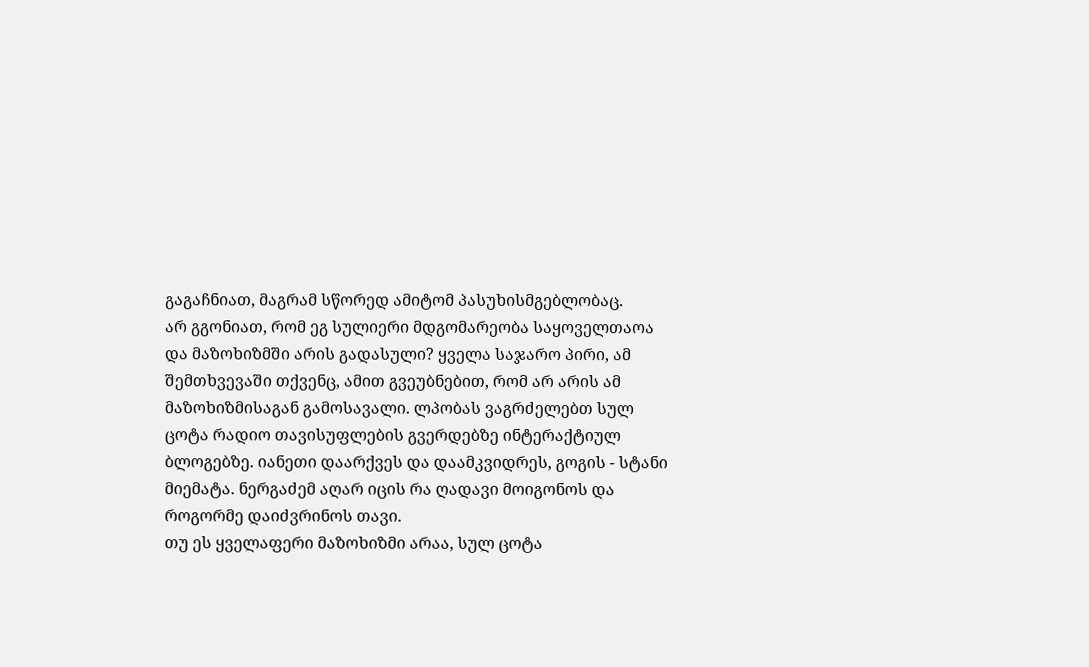გაგაჩნიათ, მაგრამ სწორედ ამიტომ პასუხისმგებლობაც.
არ გგონიათ, რომ ეგ სულიერი მდგომარეობა საყოველთაოა და მაზოხიზმში არის გადასული? ყველა საჯარო პირი, ამ შემთხვევაში თქვენც, ამით გვეუბნებით, რომ არ არის ამ მაზოხიზმისაგან გამოსავალი. ლპობას ვაგრძელებთ სულ ცოტა რადიო თავისუფლების გვერდებზე ინტერაქტიულ ბლოგებზე. იანეთი დაარქვეს და დაამკვიდრეს, გოგის - სტანი მიემატა. ნერგაძემ აღარ იცის რა ღადავი მოიგონოს და როგორმე დაიძვრინოს თავი.
თუ ეს ყველაფერი მაზოხიზმი არაა, სულ ცოტა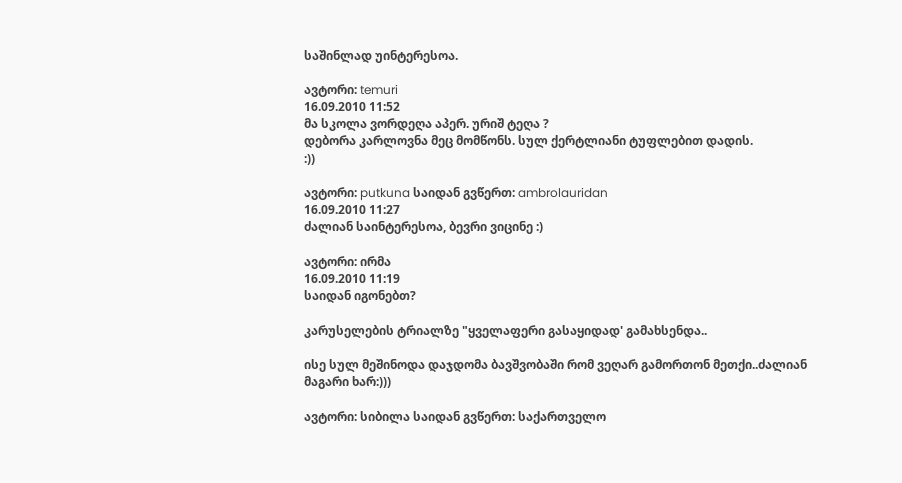საშინლად უინტერესოა.

ავტორი: temuri
16.09.2010 11:52
მა სკოლა ვორდეღა აპერ. ურიშ ტეღა ?
დებორა კარლოვნა მეც მომწონს. სულ ქერტლიანი ტუფლებით დადის.
:))

ავტორი: putkuna საიდან გვწერთ: ambrolauridan
16.09.2010 11:27
ძალიან საინტერესოა, ბევრი ვიცინე :)

ავტორი: ირმა
16.09.2010 11:19
საიდან იგონებთ?

კარუსელების ტრიალზე "ყველაფერი გასაყიდად' გამახსენდა..

ისე სულ მეშინოდა დაჯდომა ბავშვობაში რომ ვეღარ გამორთონ მეთქი..ძალიან მაგარი ხარ:)))

ავტორი: სიბილა საიდან გვწერთ: საქართველო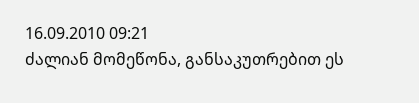16.09.2010 09:21
ძალიან მომეწონა, განსაკუთრებით ეს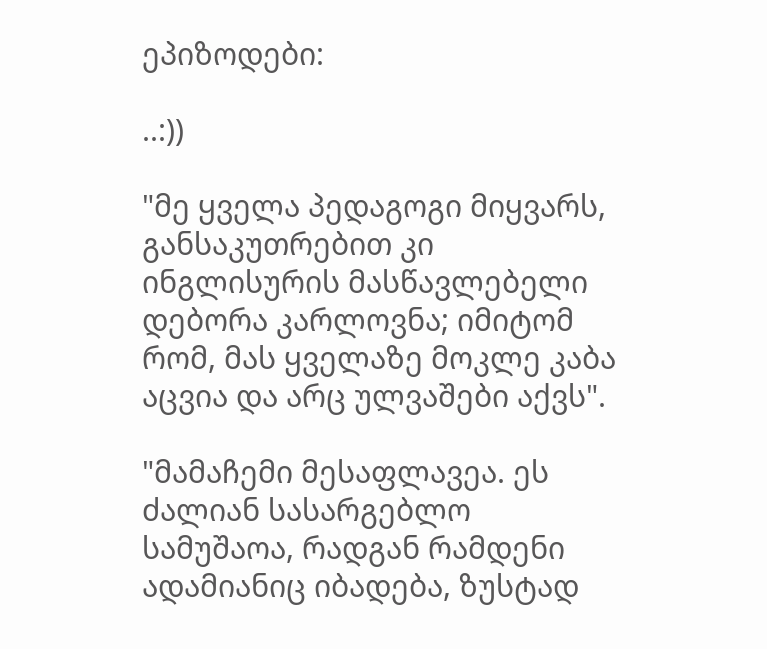ეპიზოდები:

..:))

"მე ყველა პედაგოგი მიყვარს, განსაკუთრებით კი ინგლისურის მასწავლებელი დებორა კარლოვნა; იმიტომ რომ, მას ყველაზე მოკლე კაბა აცვია და არც ულვაშები აქვს".

"მამაჩემი მესაფლავეა. ეს ძალიან სასარგებლო სამუშაოა, რადგან რამდენი ადამიანიც იბადება, ზუსტად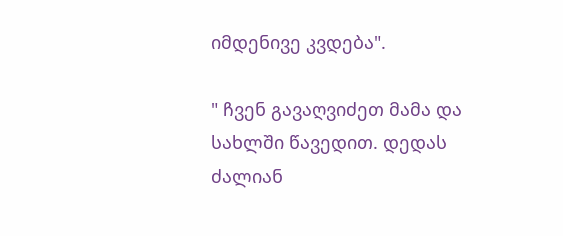იმდენივე კვდება".

" ჩვენ გავაღვიძეთ მამა და სახლში წავედით. დედას ძალიან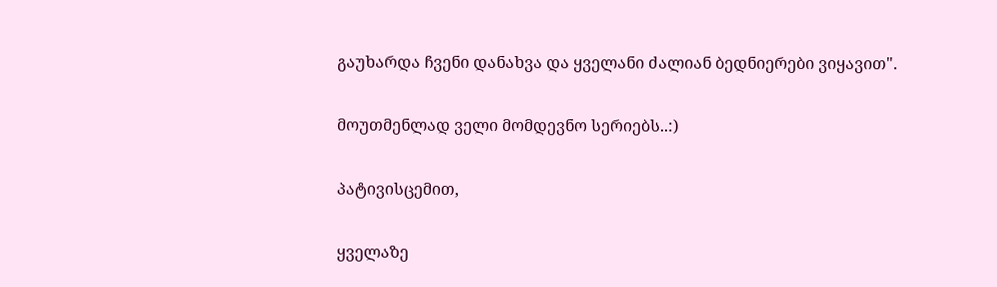გაუხარდა ჩვენი დანახვა და ყველანი ძალიან ბედნიერები ვიყავით".

მოუთმენლად ველი მომდევნო სერიებს..:)

პატივისცემით,

ყველაზე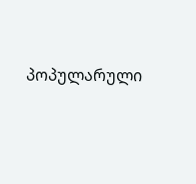პოპულარული